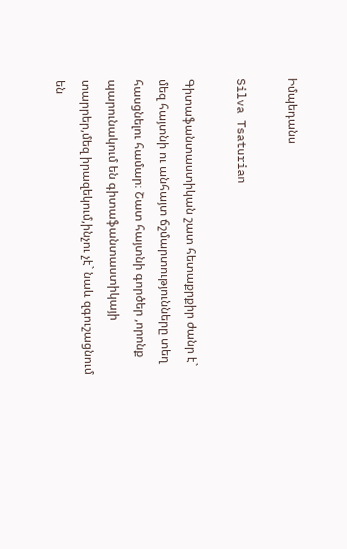Իմպեդանս

Silva Tsaturian

Գիտաֆանտաստիկան շատ հետաքրքիր ժանր է` մեզ հայտնի ու անհայտ ճշմարտությունները տեղ հասցնելու համար։ Շատ հայտնի գործեր ,որոնք պարունակում են գիտաֆանտաստիկայի տարրեր,մեզ իրազեկում,ինչու չէ` նաև զգուշացնում են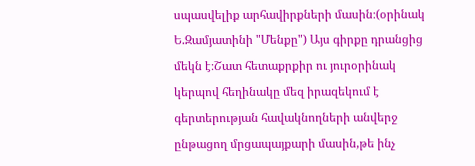սպասվելիք արհավիրքների մասին։(օրինակ Ե.Զամյատինի "Մենքը") Այս գիրքը դրանցից մեկն է։Շատ հետաքրքիր ու յուրօրինակ կերպով հեղինակը մեզ իրազեկում է գերտերության հավակնողների անվերջ ընթացող մրցապայքարի մասին,թե ինչ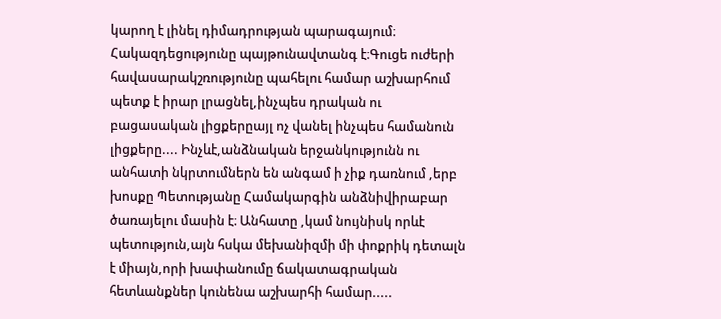կարող է լինել դիմադրության պարագայում։ Հակազդեցությունը պայթունավտանգ է։Գուցե ուժերի հավասարակշռությունը պահելու համար աշխարհում պետք է իրար լրացնել,ինչպես դրական ու բացասական լիցքերըայլ ոչ վանել ինչպես համանուն լիցքերը.... Ինչևէ,անձնական երջանկությունն ու անհատի նկրտումներն են անգամ ի չիք դառնում ,երբ խոսքը Պետությանը Համակարգին անձնիվիրաբար ծառայելու մասին է։ Անհատը ,կամ նույնիսկ որևէ պետություն,այն հսկա մեխանիզմի մի փոքրիկ դետալն է միայն,որի խափանումը ճակատագրական հետևանքներ կունենա աշխարհի համար.....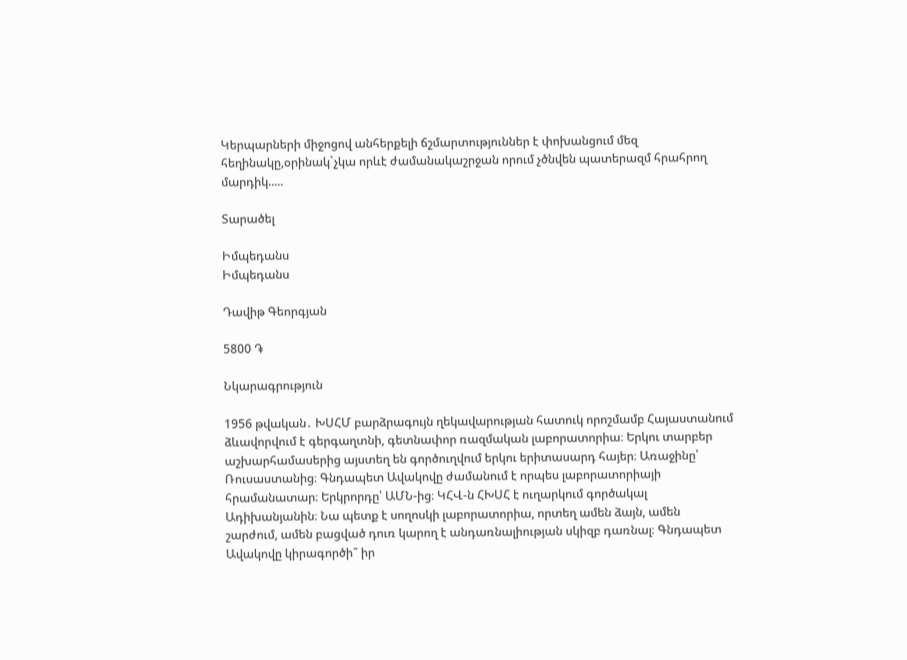Կերպարների միջոցով անհերքելի ճշմարտություններ է փոխանցում մեզ հեղինակը,օրինակ`չկա որևէ ժամանակաշրջան որում չծնվեն պատերազմ հրահրող մարդիկ.....

Տարածել

Իմպեդանս
Իմպեդանս

Դավիթ Գեորգյան

5800 ֏

Նկարագրություն

1956 թվական․ ԽՍՀՄ բարձրագույն ղեկավարության հատուկ որոշմամբ Հայաստանում ձևավորվում է գերգաղտնի, գետնափոր ռազմական լաբորատորիա։ Երկու տարբեր աշխարհամասերից այստեղ են գործուղվում երկու երիտասարդ հայեր։ Առաջինը՝ Ռուսաստանից։ Գնդապետ Ավակովը ժամանում է որպես լաբորատորիայի հրամանատար։ Երկրորդը՝ ԱՄՆ-ից։ ԿՀՎ-ն ՀԽՍՀ է ուղարկում գործակալ Ադիխանյանին։ Նա պետք է սողոսկի լաբորատորիա, որտեղ ամեն ձայն, ամեն շարժում, ամեն բացված դուռ կարող է անդառնալիության սկիզբ դառնալ։ Գնդապետ Ավակովը կիրագործի՞ իր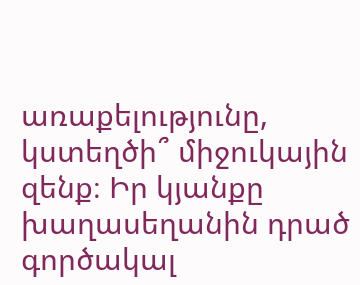առաքելությունը, կստեղծի՞ միջուկային զենք։ Իր կյանքը խաղասեղանին դրած գործակալ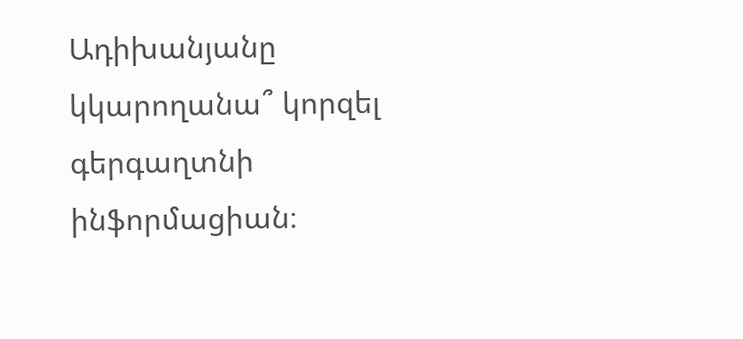Ադիխանյանը կկարողանա՞ կորզել գերգաղտնի ինֆորմացիան։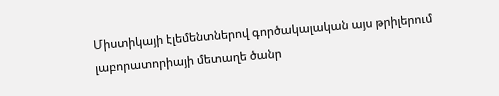Միստիկայի էլեմենտներով գործակալական այս թրիլերում լաբորատորիայի մետաղե ծանր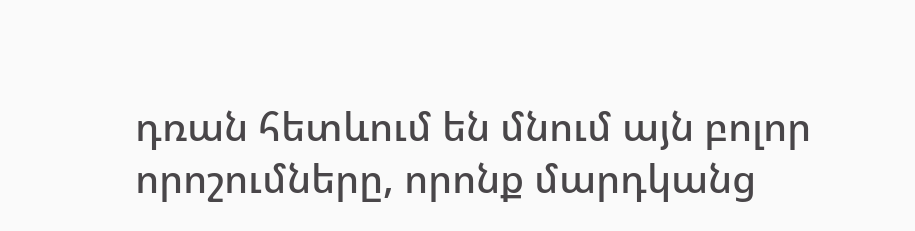դռան հետևում են մնում այն բոլոր որոշումները, որոնք մարդկանց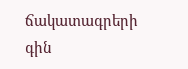ճակատագրերի գին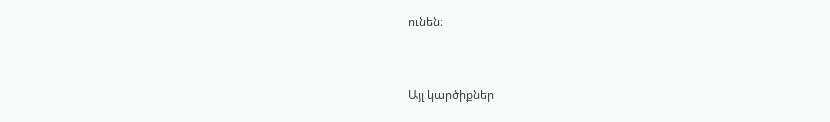ունեն։


Այլ կարծիքներ